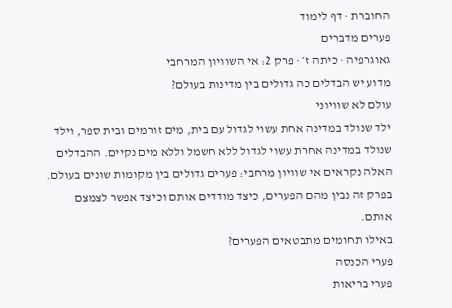החוברת · דף לימוד
פערים מדברים
גאוגרפיה · כיתה ז׳ · פרק 2: אי השוויון המרחבי
מדוע יש הבדלים כה גדולים בין מדינות בעולם?
עולם לא שוויוני
ילד שנולד במדינה אחת עשוי לגדול עם בית, מים זורמים ובית ספר, וילד שנולד במדינה אחרת עשוי לגדול ללא חשמל וללא מים נקיים. ההבדלים האלה נקראים אי שוויון מרחבי: פערים גדולים בין מקומות שונים בעולם. בפרק זה נבין מהם הפערים, כיצד מודדים אותם וכיצד אפשר לצמצם אותם.
באילו תחומים מתבטאים הפערים?
פערי הכנסה
פערי בריאות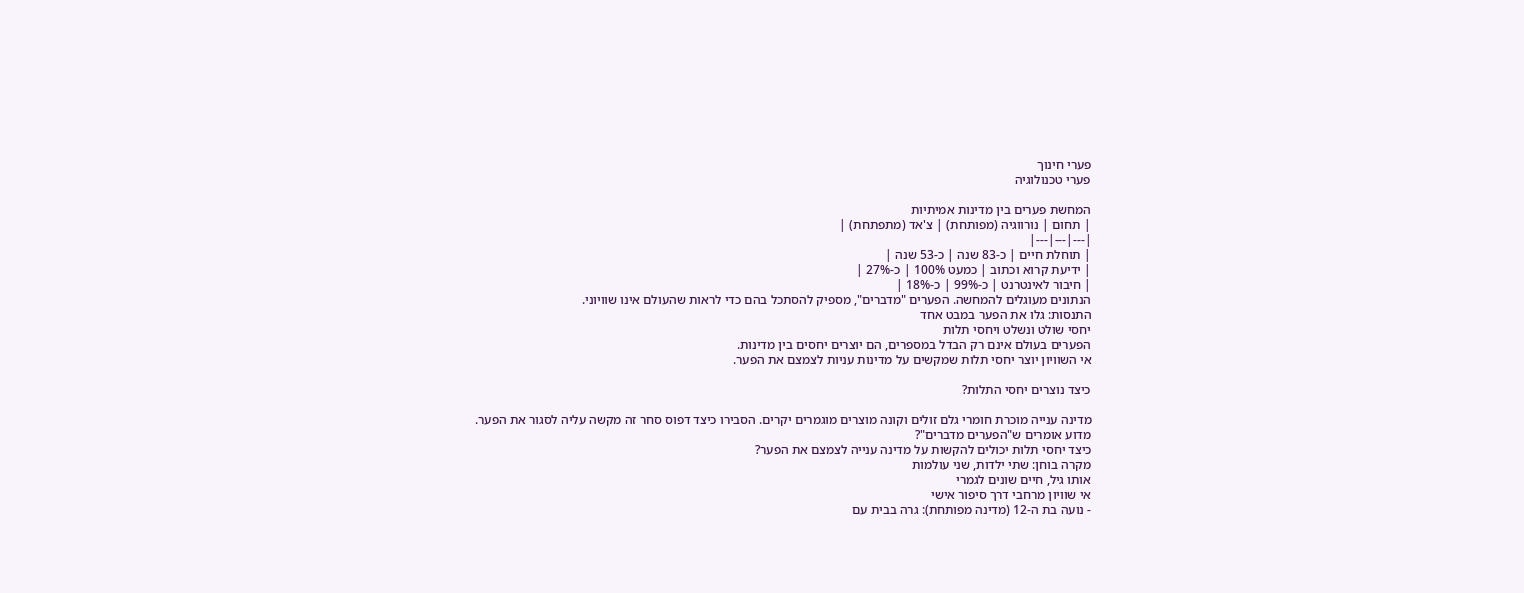פערי חינוך
פערי טכנולוגיה

המחשת פערים בין מדינות אמיתיות
| תחום | נורווגיה (מפותחת) | צ'אד (מתפתחת) |
|---|---|---|
| תוחלת חיים | כ-83 שנה | כ-53 שנה |
| ידיעת קרוא וכתוב | כמעט 100% | כ-27% |
| חיבור לאינטרנט | כ-99% | כ-18% |
הנתונים מעוגלים להמחשה. הפערים "מדברים", מספיק להסתכל בהם כדי לראות שהעולם אינו שוויוני.
התנסות: גלו את הפער במבט אחד
יחסי שולט ונשלט ויחסי תלות
הפערים בעולם אינם רק הבדל במספרים, הם יוצרים יחסים בין מדינות.
אי השוויון יוצר יחסי תלות שמקשים על מדינות עניות לצמצם את הפער.

כיצד נוצרים יחסי התלות?

מדינה ענייה מוכרת חומרי גלם זולים וקונה מוצרים מוגמרים יקרים. הסבירו כיצד דפוס סחר זה מקשה עליה לסגור את הפער.
מדוע אומרים ש"הפערים מדברים"?
כיצד יחסי תלות יכולים להקשות על מדינה ענייה לצמצם את הפער?
מקרה בוחן: שתי ילדות, שני עולמות
אותו גיל, חיים שונים לגמרי
אי שוויון מרחבי דרך סיפור אישי
- נועה בת ה-12 (מדינה מפותחת): גרה בבית עם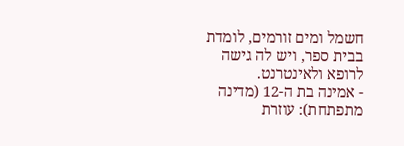חשמל ומים זורמים, לומדת בבית ספר, ויש לה גישה לרופא ולאינטרנט.
- אמינה בת ה-12 (מדינה מתפתחת): עוזרת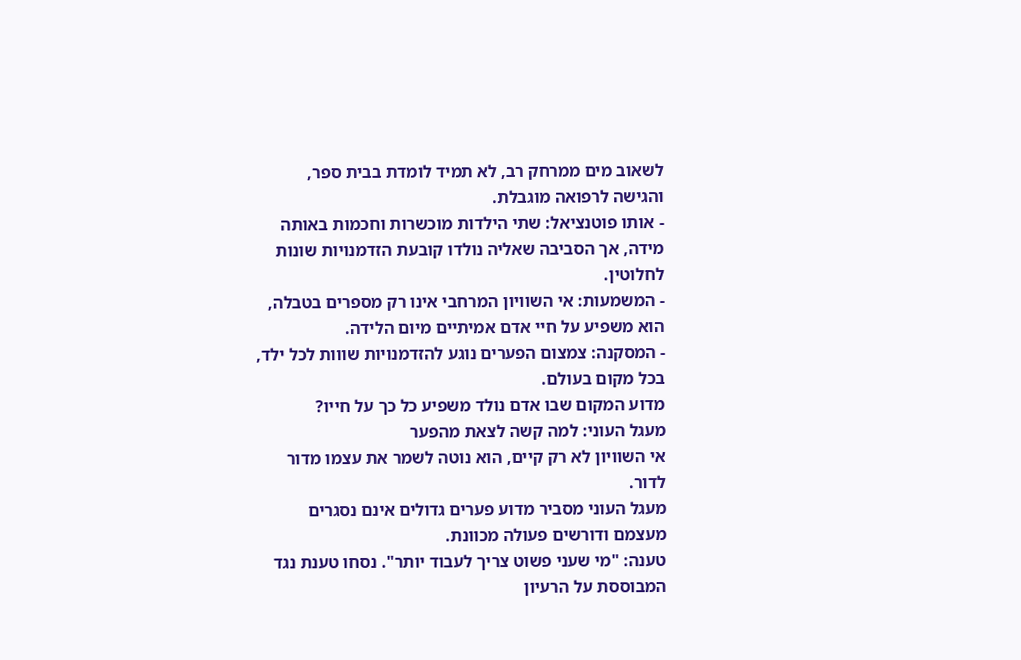לשאוב מים ממרחק רב, לא תמיד לומדת בבית ספר, והגישה לרפואה מוגבלת.
- אותו פוטנציאל: שתי הילדות מוכשרות וחכמות באותה מידה, אך הסביבה שאליה נולדו קובעת הזדמנויות שונות לחלוטין.
- המשמעות: אי השוויון המרחבי אינו רק מספרים בטבלה, הוא משפיע על חיי אדם אמיתיים מיום הלידה.
- המסקנה: צמצום הפערים נוגע להזדמנויות שווות לכל ילד, בכל מקום בעולם.
מדוע המקום שבו אדם נולד משפיע כל כך על חייו?
מעגל העוני: למה קשה לצאת מהפער
אי השוויון לא רק קיים, הוא נוטה לשמר את עצמו מדור לדור.
מעגל העוני מסביר מדוע פערים גדולים אינם נסגרים מעצמם ודורשים פעולה מכוונת.
טענה: "מי שעני פשוט צריך לעבוד יותר". נסחו טענת נגד המבוססת על הרעיון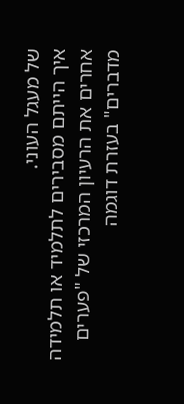של מעגל העוני.
איך הייתם מסבירים לתלמיד או תלמידה אחרים את הרעיון המרכזי של "פערים מדברים" בעזרת דוגמה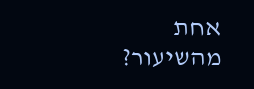אחת מהשיעור?